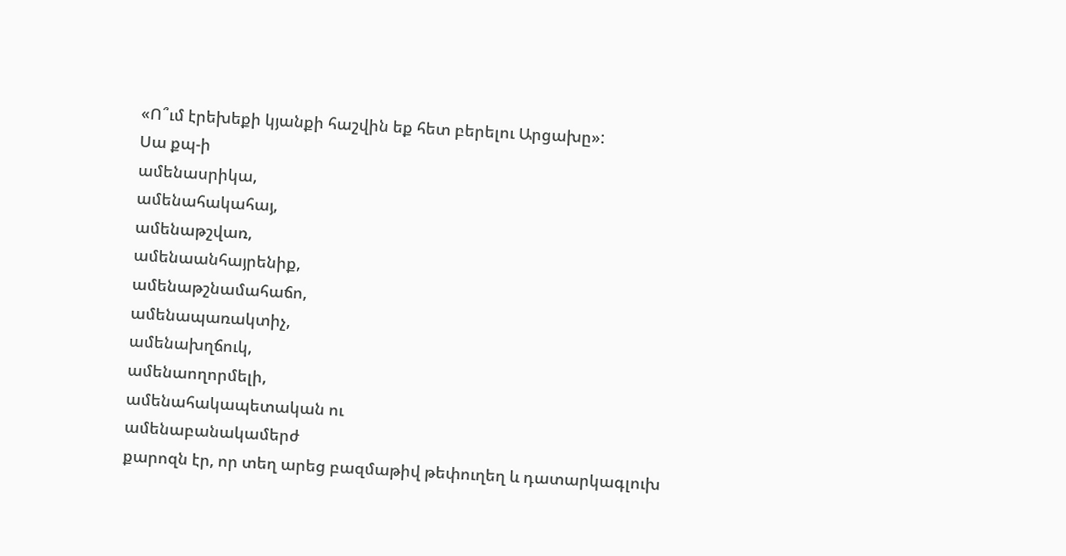«Ո՞ւմ էրեխեքի կյանքի հաշվին եք հետ բերելու Արցախը»:
Սա քպ-ի
ամենասրիկա,
ամենահակահայ,
ամենաթշվառ,
ամենաանհայրենիք,
ամենաթշնամահաճո,
ամենապառակտիչ,
ամենախղճուկ,
ամենաողորմելի,
ամենահակապետական ու
ամենաբանակամերժ
քարոզն էր, որ տեղ արեց բազմաթիվ թեփուղեղ և դատարկագլուխ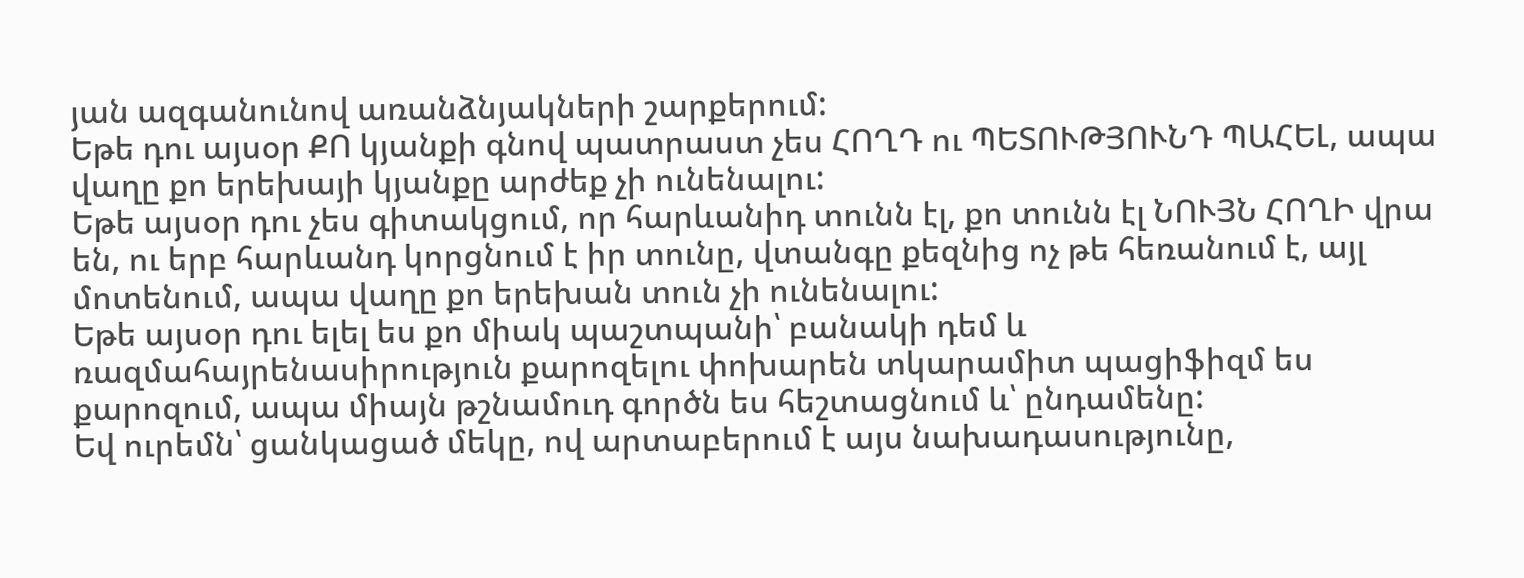յան ազգանունով առանձնյակների շարքերում:
Եթե դու այսօր ՔՈ կյանքի գնով պատրաստ չես ՀՈՂԴ ու ՊԵՏՈՒԹՅՈՒՆԴ ՊԱՀԵԼ, ապա վաղը քո երեխայի կյանքը արժեք չի ունենալու:
Եթե այսօր դու չես գիտակցում, որ հարևանիդ տունն էլ, քո տունն էլ ՆՈՒՅՆ ՀՈՂԻ վրա են, ու երբ հարևանդ կորցնում է իր տունը, վտանգը քեզնից ոչ թե հեռանում է, այլ մոտենում, ապա վաղը քո երեխան տուն չի ունենալու:
Եթե այսօր դու ելել ես քո միակ պաշտպանի՝ բանակի դեմ և ռազմահայրենասիրություն քարոզելու փոխարեն տկարամիտ պացիֆիզմ ես քարոզում, ապա միայն թշնամուդ գործն ես հեշտացնում և՝ ընդամենը:
Եվ ուրեմն՝ ցանկացած մեկը, ով արտաբերում է այս նախադասությունը,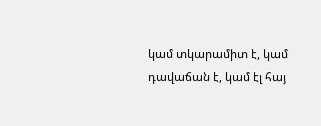կամ տկարամիտ է, կամ
դավաճան է, կամ էլ հայ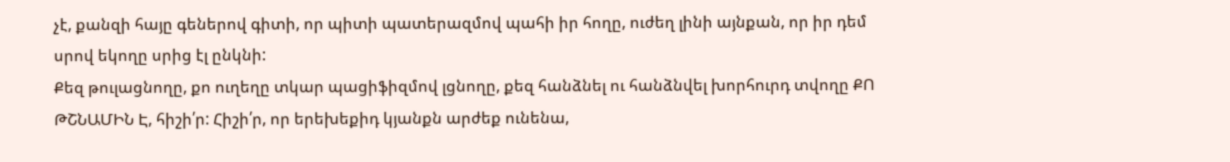չէ, քանզի հայը գեներով գիտի, որ պիտի պատերազմով պահի իր հողը, ուժեղ լինի այնքան, որ իր դեմ սրով եկողը սրից էլ ընկնի:
Քեզ թուլացնողը, քո ուղեղը տկար պացիֆիզմով լցնողը, քեզ հանձնել ու հանձնվել խորհուրդ տվողը ՔՈ ԹՇՆԱՄԻՆ Է, հիշի՛ր: Հիշի՛ր, որ երեխեքիդ կյանքն արժեք ունենա,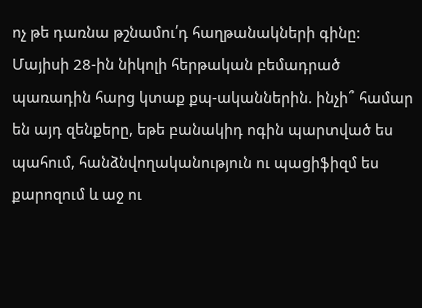ոչ թե դառնա թշնամու՛դ հաղթանակների գինը:
Մայիսի 28-ին նիկոլի հերթական բեմադրած պառադին հարց կտաք քպ-ականներին. ինչի՞ համար են այդ զենքերը, եթե բանակիդ ոգին պարտված ես պահում, հանձնվողականություն ու պացիֆիզմ ես քարոզում և աջ ու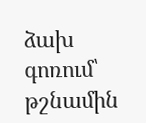ձախ գոռում՝ թշնամին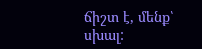ճիշտ է, մենք՝ սխալ: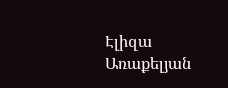Էլիզա Առաքելյան